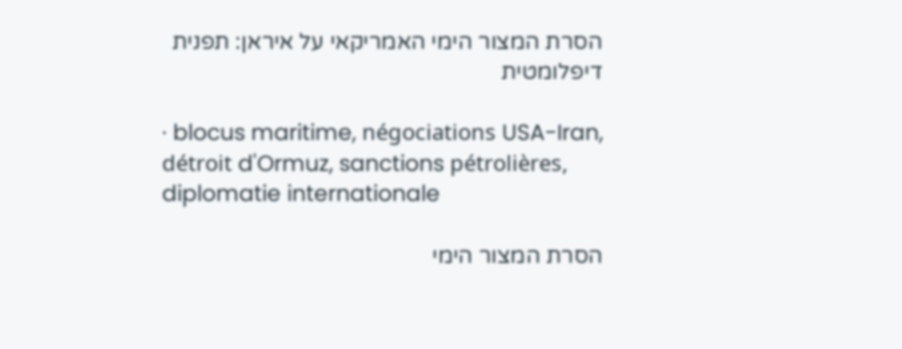הסרת המצור הימי האמריקאי על איראן: תפנית דיפלומטית

· blocus maritime, négociations USA-Iran, détroit d'Ormuz, sanctions pétrolières, diplomatie internationale

הסרת המצור הימי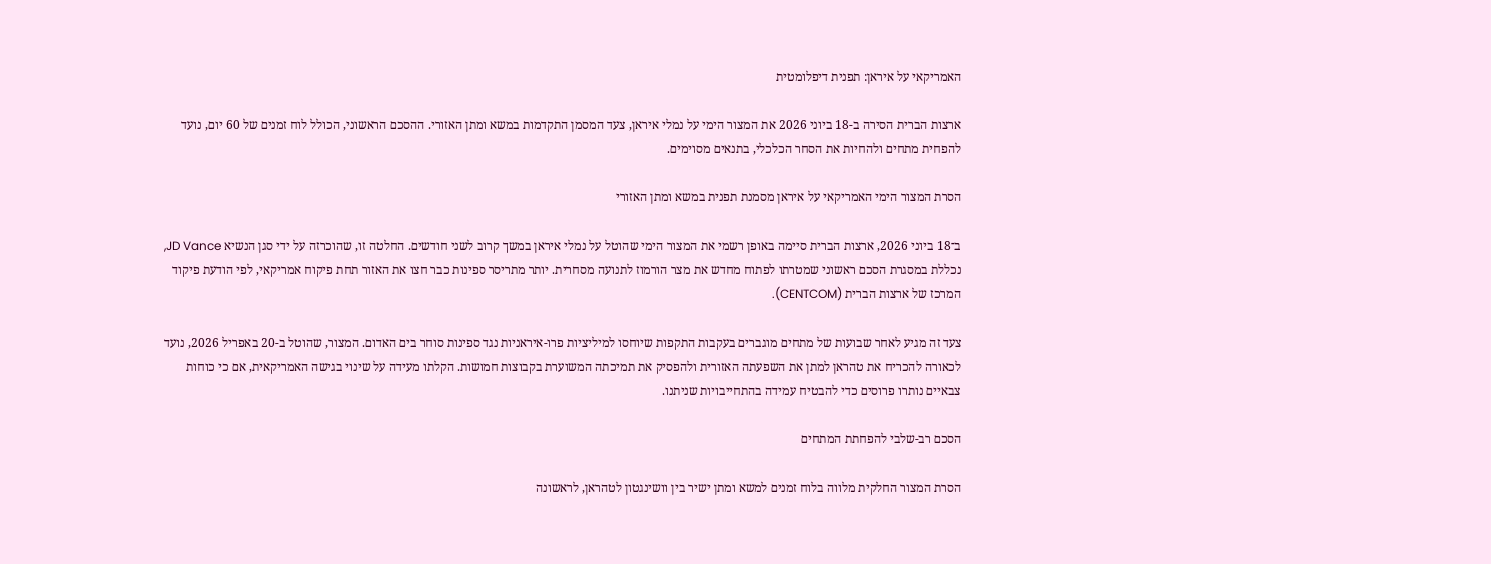האמריקאי על איראן: תפנית דיפלומטית

ארצות הברית הסירה ב-18 ביוני 2026 את המצור הימי על נמלי איראן, צעד המסמן התקדמות במשא ומתן האזורי. ההסכם הראשוני, הכולל לוח זמנים של 60 יום, נועד להפחית מתחים ולהחיות את הסחר הכלכלי, בתנאים מסוימים.

הסרת המצור הימי האמריקאי על איראן מסמנת תפנית במשא ומתן האזורי

ב־18 ביוני 2026, ארצות הברית סיימה באופן רשמי את המצור הימי שהוטל על נמלי איראן במשך קרוב לשני חודשים. החלטה זו, שהוכרזה על ידי סגן הנשיא JD Vance, נכללת במסגרת הסכם ראשוני שמטרתו לפתוח מחדש את מצר הורמוז לתנועה מסחרית. יותר מתריסר ספינות כבר חצו את האזור תחת פיקוח אמריקאי, לפי הודעת פיקוד המרכז של ארצות הברית (CENTCOM).

צעד זה מגיע לאחר שבועות של מתחים מוגברים בעקבות התקפות שיוחסו למיליציות פרו-איראניות נגד ספינות סוחר בים האדום. המצור, שהוטל ב-20 באפריל 2026, נועד לכאורה להכריח את טהראן למתן את השפעתה האזורית ולהפסיק את תמיכתה המשוערת בקבוצות חמושות. הקלתו מעידה על שינוי בגישה האמריקאית, אם כי כוחות צבאיים נותרו פרוסים כדי להבטיח עמידה בהתחייבויות שניתנו.

הסכם רב-שלבי להפחתת המתחים

הסרת המצור החלקית מלווה בלוח זמנים למשא ומתן ישיר בין וושינגטון לטהראן, לראשונה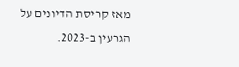מאז קריסת הדיונים על הגרעין ב-2023.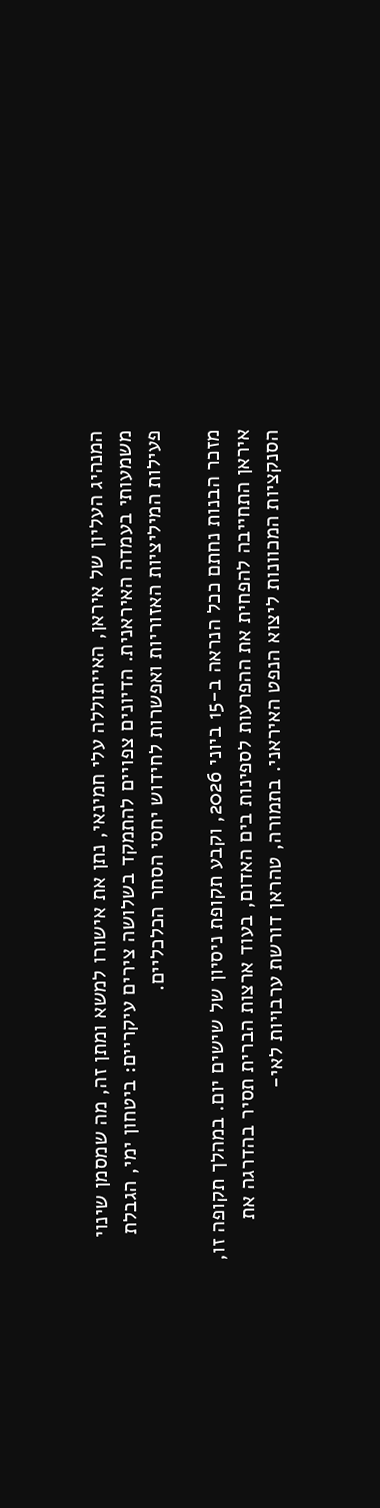המנהיג העליון של איראן, האייתוללה עלי חמינאי, נתן את אישורו למשא ומתן זה, מה שמסמן שינוי משמעותי בעמדה האיראנית. הדיונים צפויים להתמקד בשלושה צירים עיקריים: ביטחון ימי, הגבלת פעילות המיליציות האזוריות ואפשרות לחידוש יחסי הסחר הכלכליים.

מזכר הבנות נחתם ככל הנראה ב-15 ביוני 2026, וקבע תקופת ניסיון של שישים יום. במהלך תקופה זו, איראן התחייבה להפחית את ההפרעות לספינות בים האדום, בעוד ארצות הברית תסיר בהדרגה את הסנקציות המכוונות ליצוא הנפט האיראני. בתמורה, טהראן דורשת ערבויות לאי-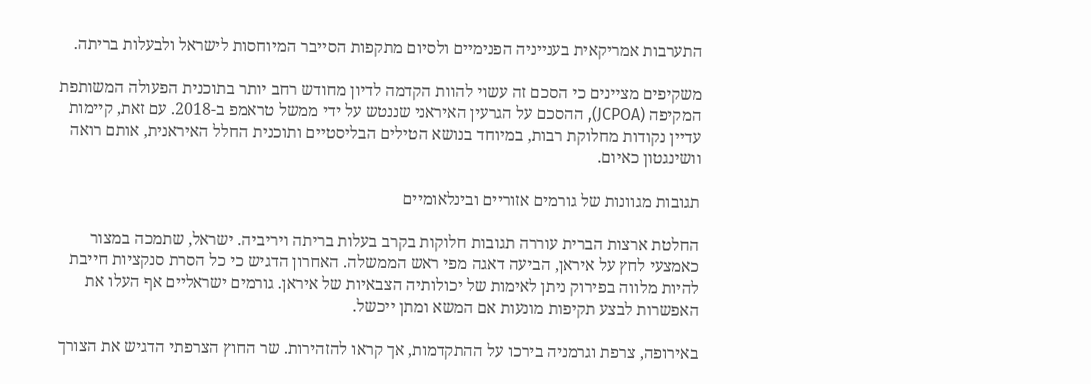התערבות אמריקאית בענייניה הפנימיים ולסיום מתקפות הסייבר המיוחסות לישראל ולבעלות בריתה.

משקיפים מציינים כי הסכם זה עשוי להוות הקדמה לדיון מחודש רחב יותר בתוכנית הפעולה המשותפת המקיפה (JCPOA), ההסכם על הגרעין האיראני שננטש על ידי ממשל טראמפ ב-2018. עם זאת, קיימות עדיין נקודות מחלוקת רבות, במיוחד בנושא הטילים הבליסטיים ותוכנית החלל האיראנית, אותם רואה וושינגטון כאיום.

תגובות מגוונות של גורמים אזוריים ובינלאומיים

החלטת ארצות הברית עוררה תגובות חלוקות בקרב בעלות בריתה ויריביה. ישראל, שתמכה במצור כאמצעי לחץ על איראן, הביעה דאגה מפי ראש הממשלה. האחרון הדגיש כי כל הסרת סנקציות חייבת להיות מלווה בפירוק ניתן לאימות של יכולותיה הצבאיות של איראן. גורמים ישראליים אף העלו את האפשרות לבצע תקיפות מונעות אם המשא ומתן ייכשל.

באירופה, צרפת וגרמניה בירכו על ההתקדמות, אך קראו להזהירות. שר החוץ הצרפתי הדגיש את הצורך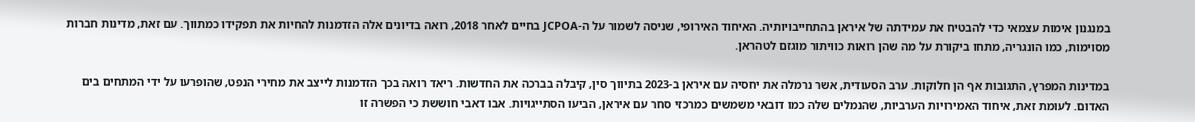במנגנון אימות עצמאי כדי להבטיח את עמידתה של איראן בהתחייבויותיה. האיחוד האירופי, שניסה לשמור על ה-JCPOA בחיים לאחר 2018, רואה בדיונים אלה הזדמנות להחיות את תפקידו כמתווך. עם זאת, מדינות חברות מסוימות, כמו הונגריה, מתחו ביקורת על מה שהן רואות כוויתור מוגזם לטהראן.

במדינות המפרץ, התגובות אף הן חלוקות. ערב הסעודית, אשר נרמלה את יחסיה עם איראן ב-2023 בתיווך סין, קיבלה בברכה את החדשות. ריאד רואה בכך הזדמנות לייצב את מחירי הנפט, שהופרעו על ידי המתחים בים האדום. לעומת זאת, איחוד האמירויות הערביות, שהנמלים שלה כמו דובאי משמשים כמרכזי סחר עם איראן, הביעו הסתייגויות. אבו דאבי חוששת כי הפשרה זו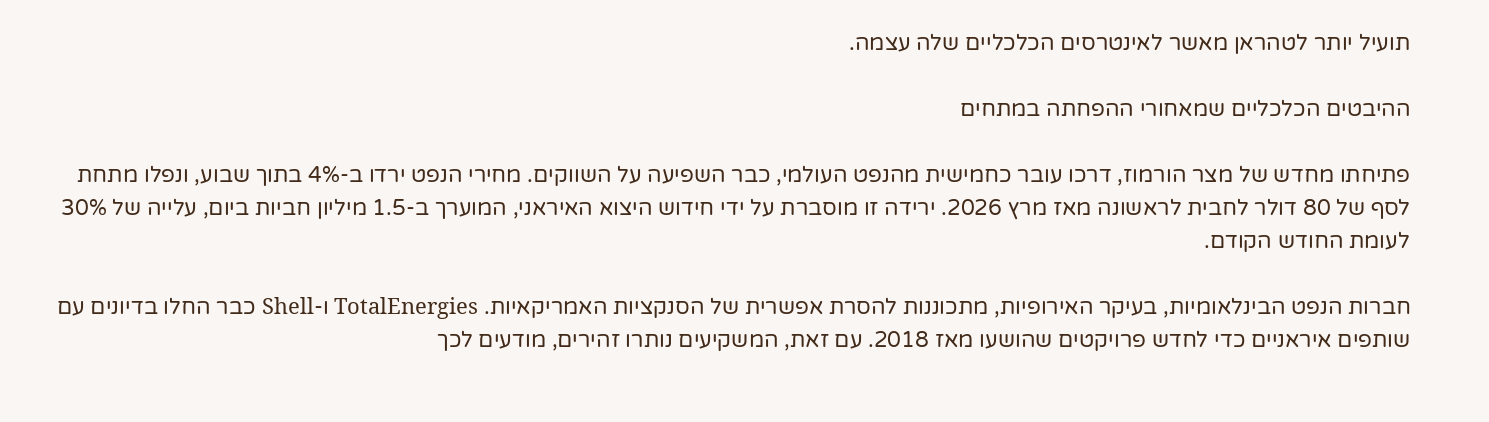תועיל יותר לטהראן מאשר לאינטרסים הכלכליים שלה עצמה.

ההיבטים הכלכליים שמאחורי ההפחתה במתחים

פתיחתו מחדש של מצר הורמוז, דרכו עובר כחמישית מהנפט העולמי, כבר השפיעה על השווקים. מחירי הנפט ירדו ב-4% בתוך שבוע, ונפלו מתחת לסף של 80 דולר לחבית לראשונה מאז מרץ 2026. ירידה זו מוסברת על ידי חידוש היצוא האיראני, המוערך ב-1.5 מיליון חביות ביום, עלייה של 30% לעומת החודש הקודם.

חברות הנפט הבינלאומיות, בעיקר האירופיות, מתכוננות להסרת אפשרית של הסנקציות האמריקאיות. TotalEnergies ו-Shell כבר החלו בדיונים עם שותפים איראניים כדי לחדש פרויקטים שהושעו מאז 2018. עם זאת, המשקיעים נותרו זהירים, מודעים לכך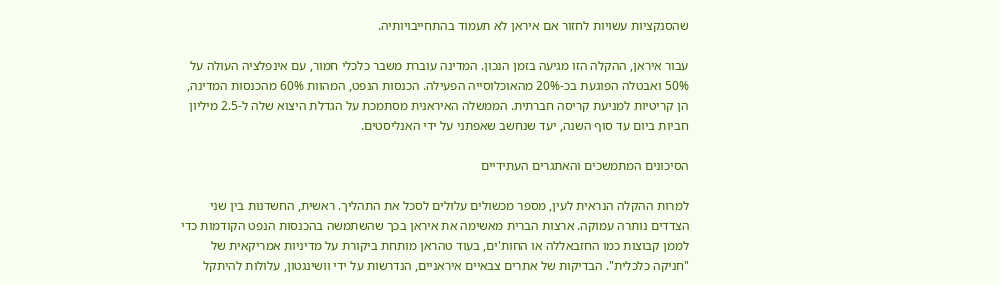שהסנקציות עשויות לחזור אם איראן לא תעמוד בהתחייבויותיה.

עבור איראן, ההקלה הזו מגיעה בזמן הנכון. המדינה עוברת משבר כלכלי חמור, עם אינפלציה העולה על 50% ואבטלה הפוגעת בכ-20% מהאוכלוסייה הפעילה. הכנסות הנפט, המהוות 60% מהכנסות המדינה, הן קריטיות למניעת קריסה חברתית. הממשלה האיראנית מסתמכת על הגדלת היצוא שלה ל-2.5 מיליון חביות ביום עד סוף השנה, יעד שנחשב שאפתני על ידי האנליסטים.

הסיכונים המתמשכים והאתגרים העתידיים

למרות ההקלה הנראית לעין, מספר מכשולים עלולים לסכל את התהליך. ראשית, החשדנות בין שני הצדדים נותרה עמוקה. ארצות הברית מאשימה את איראן בכך שהשתמשה בהכנסות הנפט הקודמות כדי לממן קבוצות כמו החזבאללה או החות'ים, בעוד טהראן מותחת ביקורת על מדיניות אמריקאית של "חניקה כלכלית". הבדיקות של אתרים צבאיים איראניים, הנדרשות על ידי וושינגטון, עלולות להיתקל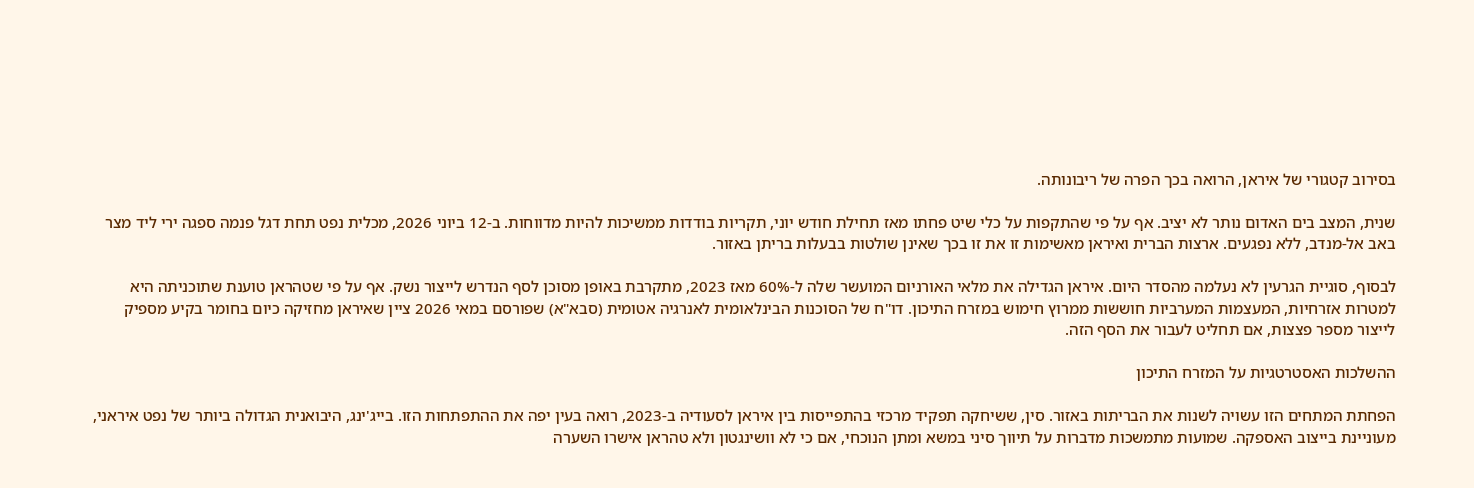בסירוב קטגורי של איראן, הרואה בכך הפרה של ריבונותה.

שנית, המצב בים האדום נותר לא יציב. אף על פי שהתקפות על כלי שיט פחתו מאז תחילת חודש יוני, תקריות בודדות ממשיכות להיות מדווחות. ב-12 ביוני 2026, מכלית נפט תחת דגל פנמה ספגה ירי ליד מצר באב אל-מנדב, ללא נפגעים. ארצות הברית ואיראן מאשימות זו את זו בכך שאינן שולטות בבעלות בריתן באזור.

לבסוף, סוגיית הגרעין לא נעלמה מהסדר היום. איראן הגדילה את מלאי האורניום המועשר שלה ל-60% מאז 2023, מתקרבת באופן מסוכן לסף הנדרש לייצור נשק. אף על פי שטהראן טוענת שתוכניתה היא למטרות אזרחיות, המעצמות המערביות חוששות ממרוץ חימוש במזרח התיכון. דו"ח של הסוכנות הבינלאומית לאנרגיה אטומית (סבא"א) שפורסם במאי 2026 ציין שאיראן מחזיקה כיום בחומר בקיע מספיק לייצור מספר פצצות, אם תחליט לעבור את הסף הזה.

ההשלכות האסטרטגיות על המזרח התיכון

הפחתת המתחים הזו עשויה לשנות את הבריתות באזור. סין, ששיחקה תפקיד מרכזי בהתפייסות בין איראן לסעודיה ב-2023, רואה בעין יפה את ההתפתחות הזו. בייג'ינג, היבואנית הגדולה ביותר של נפט איראני, מעוניינת בייצוב האספקה. שמועות מתמשכות מדברות על תיווך סיני במשא ומתן הנוכחי, אם כי לא וושינגטון ולא טהראן אישרו השערה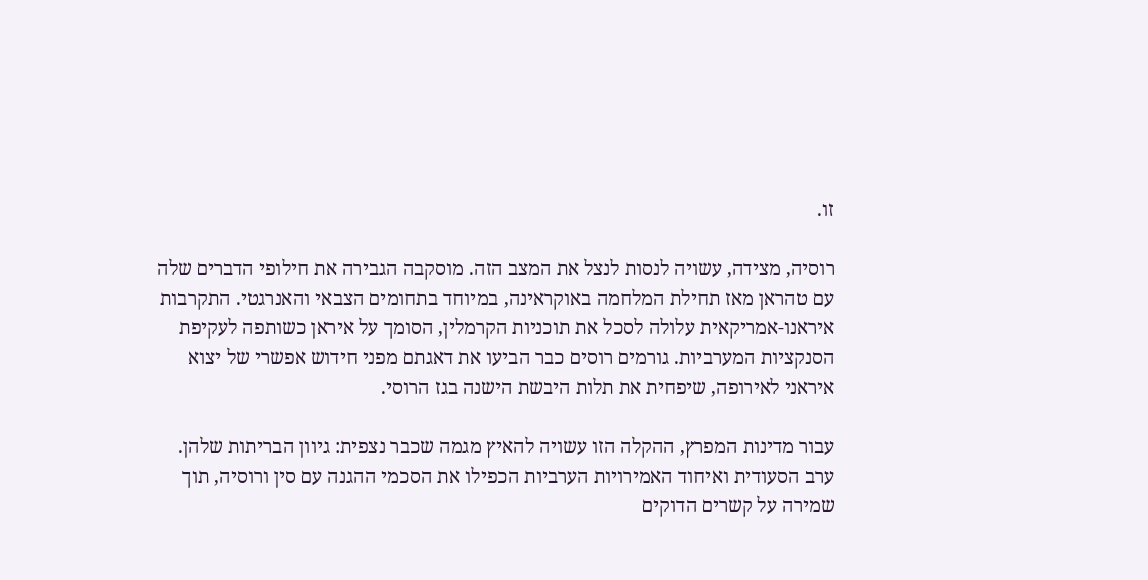זו.

רוסיה, מצידה, עשויה לנסות לנצל את המצב הזה. מוסקבה הגבירה את חילופי הדברים שלה עם טהראן מאז תחילת המלחמה באוקראינה, במיוחד בתחומים הצבאי והאנרגטי. התקרבות איראנו-אמריקאית עלולה לסכל את תוכניות הקרמלין, הסומך על איראן כשותפה לעקיפת הסנקציות המערביות. גורמים רוסים כבר הביעו את דאגתם מפני חידוש אפשרי של יצוא איראני לאירופה, שיפחית את תלות היבשת הישנה בגז הרוסי.

עבור מדינות המפרץ, ההקלה הזו עשויה להאיץ מגמה שכבר נצפית: גיוון הבריתות שלהן. ערב הסעודית ואיחוד האמירויות הערביות הכפילו את הסכמי ההגנה עם סין ורוסיה, תוך שמירה על קשרים הדוקים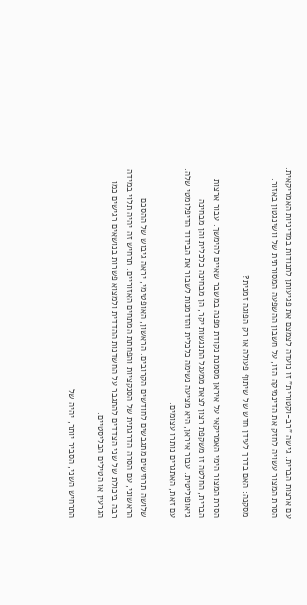עם ארצות הברית. גישה "רב-וקטורית" זו נועדה לצמצם את פגיעותן לתנודות במדיניות האמריקאית. הסרת המצור עשויה לחזק את הדינמיקה הזו, על חשבון ההשפעה המסורתית של וושינגטון באזור.

מסקנה: האם בדרך לעידן חדש של שיתוף פעולה או רק הפוגה זמנית?

הסרת המצור הימי האמריקאי על איראן מסמנת נקודת מפנה במשבר שאיים להימשך. עבור ארצות הברית, החלטה זו משקפת רצון לצאת ממעגל התנגשות יקר, הן מבחינה כלכלית והן מבחינה גיאופוליטית. עבור איראן, היא מציעה נשימה כלכלית והזדמנות לשבור את הבידוד הדיפלומטי שלה. עם זאת, האתגרים נותרו עצומים.

שלושה תרחישים מתגבשים לחודשים הקרובים. הראשון, האופטימי, יראה גיבוש של ההסכם הראשוני, עם הסרה הדרגתית של הסנקציות והפחתת המתחים האזוריים. תרחיש זה יהיה תלוי במידה רבה ביכולת של שני הצדדים להתגבר על החשדנות ההדדית ולמצוא פשרות בנושאים רגישים כמו הגרעין או הטילים הבליסטיים.

התרחיש השני, הסביר יותר, יהיה של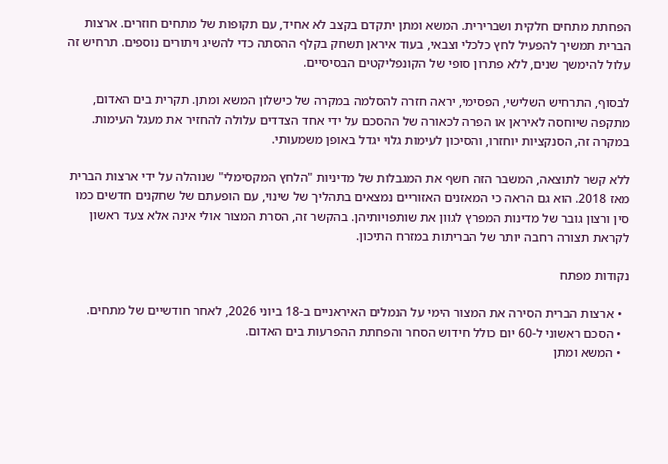הפחתת מתחים חלקית ושברירית. המשא ומתן יתקדם בקצב לא אחיד, עם תקופות של מתחים חוזרים. ארצות הברית תמשיך להפעיל לחץ כלכלי וצבאי, בעוד איראן תשחק בקלף ההסתה כדי להשיג ויתורים נוספים. תרחיש זה עלול להימשך שנים, ללא פתרון סופי של הקונפליקטים הבסיסיים.

לבסוף, התרחיש השלישי, הפסימי, יראה חזרה להסלמה במקרה של כישלון המשא ומתן. תקרית בים האדום, מתקפה שיוחסה לאיראן או הפרה לכאורה של ההסכם על ידי אחד הצדדים עלולה להחזיר את מעגל העימות. במקרה זה, הסנקציות יוחזרו, והסיכון לעימות גלוי יגדל באופן משמעותי.

ללא קשר לתוצאה, המשבר הזה חשף את המגבלות של מדיניות "הלחץ המקסימלי" שנוהלה על ידי ארצות הברית מאז 2018. הוא גם הראה כי המאזנים האזוריים נמצאים בתהליך של שינוי, עם הופעתם של שחקנים חדשים כמו סין ורצון גובר של מדינות המפרץ לגוון את שותפויותיהן. בהקשר זה, הסרת המצור אולי אינה אלא צעד ראשון לקראת תצורה רחבה יותר של הבריתות במזרח התיכון.

נקודות מפתח

  • ארצות הברית הסירה את המצור הימי על הנמלים האיראניים ב-18 ביוני 2026, לאחר חודשיים של מתחים.
  • הסכם ראשוני ל-60 יום כולל חידוש הסחר והפחתת ההפרעות בים האדום.
  • המשא ומתן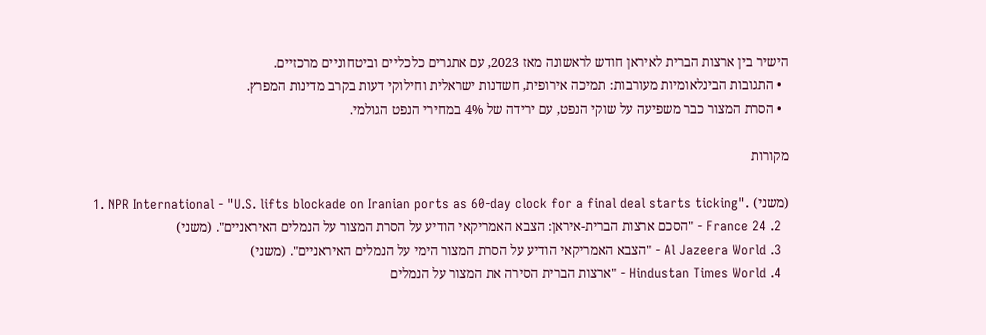הישיר בין ארצות הברית לאיראן חודש לראשונה מאז 2023, עם אתגרים כלכליים וביטחוניים מרכזיים.
  • התגובות הבינלאומיות מעורבות: תמיכה אירופית, חשדנות ישראלית וחילוקי דעות בקרב מדינות המפרץ.
  • הסרת המצור כבר משפיעה על שוקי הנפט, עם ירידה של 4% במחירי הנפט הגולמי.

מקורות

  1. NPR International - "U.S. lifts blockade on Iranian ports as 60-day clock for a final deal starts ticking". (משני)
  2. France 24 - "הסכם ארצות הברית-איראן: הצבא האמריקאי הודיע על הסרת המצור על הנמלים האיראניים". (משני)
  3. Al Jazeera World - "הצבא האמריקאי הודיע על הסרת המצור הימי על הנמלים האיראניים". (משני)
  4. Hindustan Times World - "ארצות הברית הסירה את המצור על הנמלים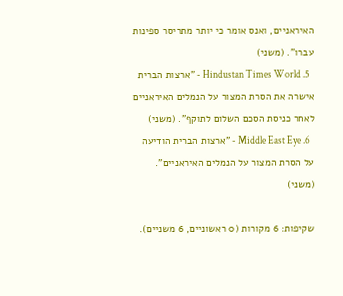האיראניים, ואנס אומר כי יותר מתריסר ספינות עברו". (משני)
  5. Hindustan Times World - "ארצות הברית אישרה את הסרת המצור על הנמלים האיראניים לאחר כניסת הסכם השלום לתוקף". (משני)
  6. Middle East Eye - "ארצות הברית הודיעה על הסרת המצור על הנמלים האיראניים". (משני)

שקיפות: 6 מקורות (0 ראשוניים, 6 משניים).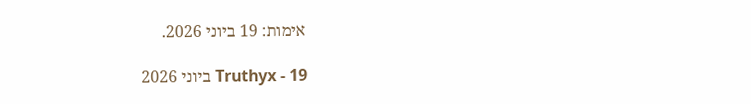אימות: 19 ביוני 2026.

Truthyx - 19 ביוני 2026